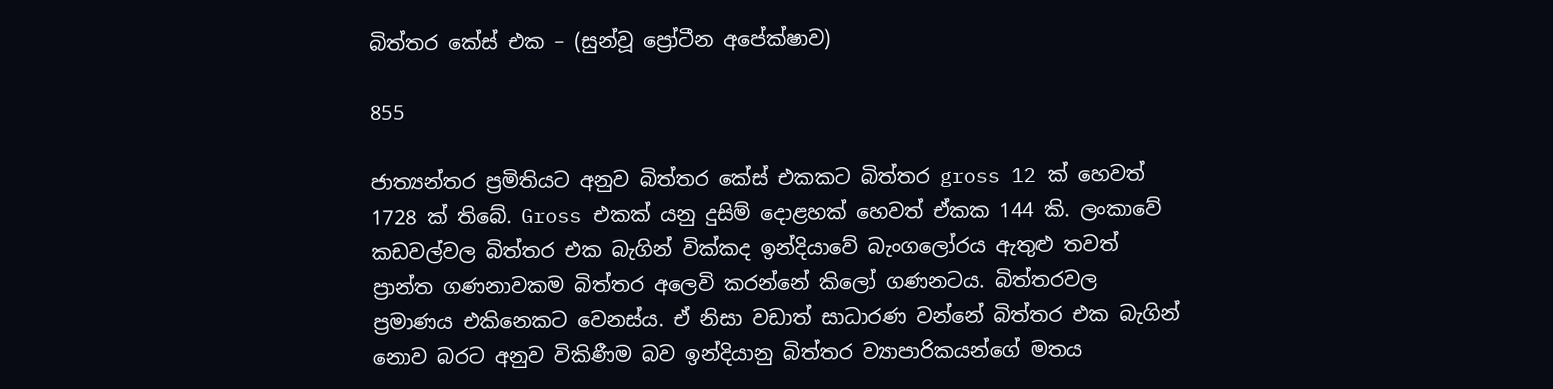බිත්තර කේස් එක – (සුන්වූ ප්‍රෝටීන අපේක්ෂාව)

855

ජාත්‍යන්තර ප්‍රමිතියට අනුව බිත්තර කේස් එකකට බිත්තර gross 12 ක් හෙවත් 1728 ක් තිබේ. Gross එකක් යනු දුසිම් දොළහක් හෙවත් ඒකක 144 කි. ලංකාවේ කඩවල්වල බිත්තර එක බැගින් වික්කද ඉන්දියාවේ බැංගලෝරය ඇතුළු තවත් ප්‍රාන්ත ගණනාවකම බිත්තර අලෙවි කරන්නේ කිලෝ ගණනටය. බිත්තරවල ප්‍රමාණය එකිනෙකට වෙනස්ය. ඒ නිසා වඩාත් සාධාරණ වන්නේ බිත්තර එක බැගින් නොව බරට අනුව විකිණීම බව ඉන්දියානු බිත්තර ව්‍යාපාරිකයන්ගේ මතය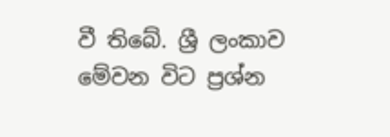වී තිබේ. ශ්‍රී ලංකාව මේවන විට ප්‍රශ්න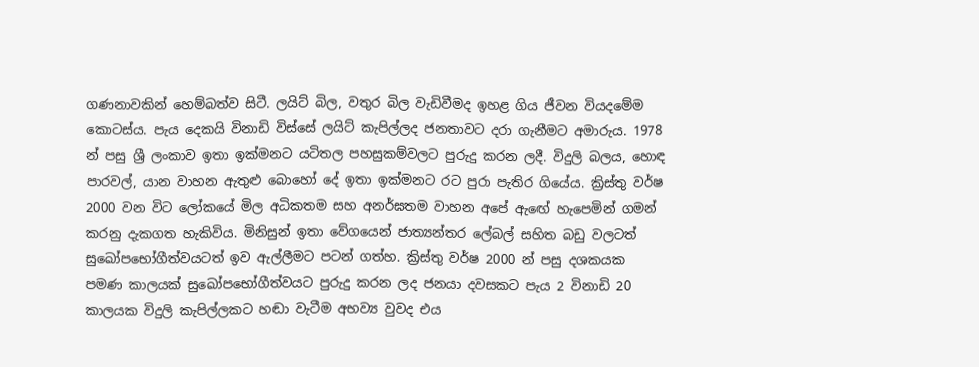ගණනාවකින් හෙම්බත්ව සිටී. ලයිට් බිල, වතුර බිල වැඩිවීමද ඉහළ ගිය ජීවන වියදමේම කොටස්ය. පැය දෙකයි විනාඩි විස්සේ ලයිට් කැපිල්ලද ජනතාවට දරා ගැනීමට අමාරුය. 1978 න් පසු ශ්‍රී ලංකාව ඉතා ඉක්මනට යටිතල පහසුකම්වලට පුරුදු කරන ලදී. විදුලි බලය, හොඳ පාරවල්, යාන වාහන ඇතුළු බොහෝ දේ ඉතා ඉක්මනට රට පුරා පැතිර ගියේය. ක්‍රිස්තු වර්ෂ 2000 වන විට ලෝකයේ මිල අධිකතම සහ අනර්ඝතම වාහන අපේ ඇඟේ හැපෙමින් ගමන් කරනු දැකගත හැකිවිය. මිනිසුන් ඉතා වේගයෙන් ජාත්‍යන්තර ලේබල් සහිත බඩු වලටත් සුඛෝපභෝගීත්වයටත් ඉව ඇල්ලීමට පටන් ගත්හ. ක්‍රිස්තු වර්ෂ 2000 න් පසු දශකයක පමණ කාලයක් සුඛෝපභෝගීත්වයට පුරුදු කරන ලද ජනයා දවසකට පැය 2 විනාඩි 20 කාලයක විදුලි කැපිල්ලකට හඬා වැටීම අභව්‍ය වුවද එය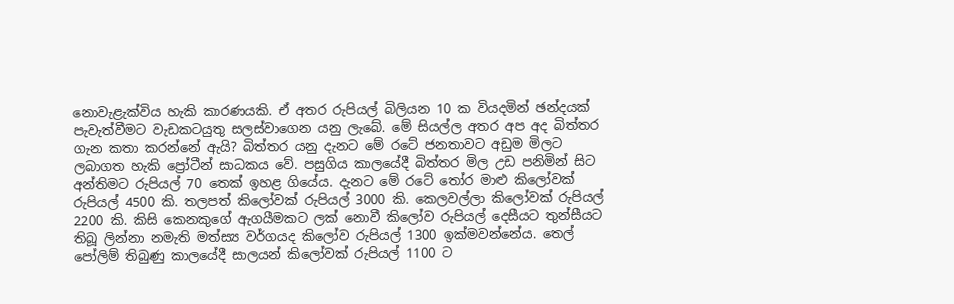නොවැළැක්විය හැකි කාරණයකි. ඒ අතර රුපියල් බිලියන 10 ක වියදමින් ඡන්දයක් පැවැත්වීමට වැඩකටයුතු සලස්වාගෙන යනු ලැබේ. මේ සියල්ල අතර අප අද බිත්තර ගැන කතා කරන්නේ ඇයි? බිත්තර යනු දැනට මේ රටේ ජනතාවට අඩුම මිලට ලබාගත හැකි ප්‍රෝටීන් සාධකය වේ. පසුගිය කාලයේදී බිත්තර මිල උඩ පනිමින් සිට අන්තිමට රුපියල් 70 තෙක් ඉහළ ගියේය. දැනට මේ රටේ තෝර මාළු කිලෝවක් රුපියල් 4500 කි. තලපත් කිලෝවක් රුපියල් 3000 කි. කෙලවල්ලා කිලෝවක් රුපියල් 2200 කි. කිසි කෙනකුගේ ඇගයීමකට ලක් නොවී කිලෝව රුපියල් දෙසීයට තුන්සීයට තිබූ ලින්නා නමැති මත්ස්‍ය වර්ගයද කිලෝව රුපියල් 1300 ඉක්මවන්නේය. තෙල් පෝලිම් තිබුණු කාලයේදී සාලයන් කිලෝවක් රුපියල් 1100 ට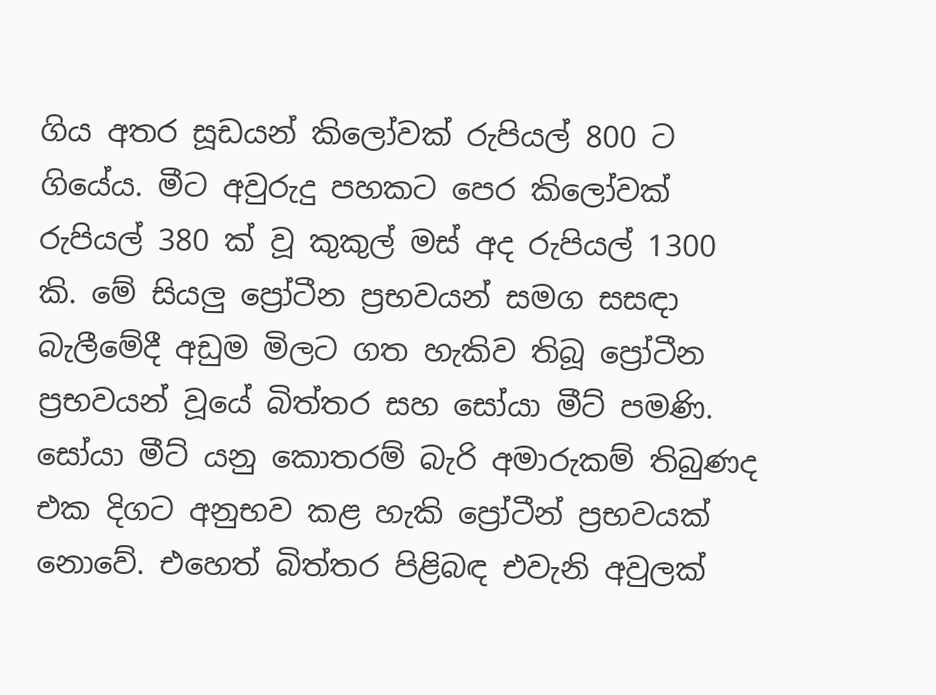ගිය අතර සූඩයන් කිලෝවක් රුපියල් 800 ට ගියේය. මීට අවුරුදු පහකට පෙර කිලෝවක් රුපියල් 380 ක් වූ කුකුල් මස් අද රුපියල් 1300 කි. මේ සියලු ප්‍රෝටීන ප්‍රභවයන් සමග සසඳා බැලීමේදී අඩුම මිලට ගත හැකිව තිබූ ප්‍රෝටීන ප්‍රභවයන් වූයේ බිත්තර සහ සෝයා මීට් පමණි. සෝයා මීට් යනු කොතරම් බැරි අමාරුකම් තිබුණද එක දිගට අනුභව කළ හැකි ප්‍රෝටීන් ප්‍රභවයක් නොවේ. එහෙත් බිත්තර පිළිබඳ එවැනි අවුලක්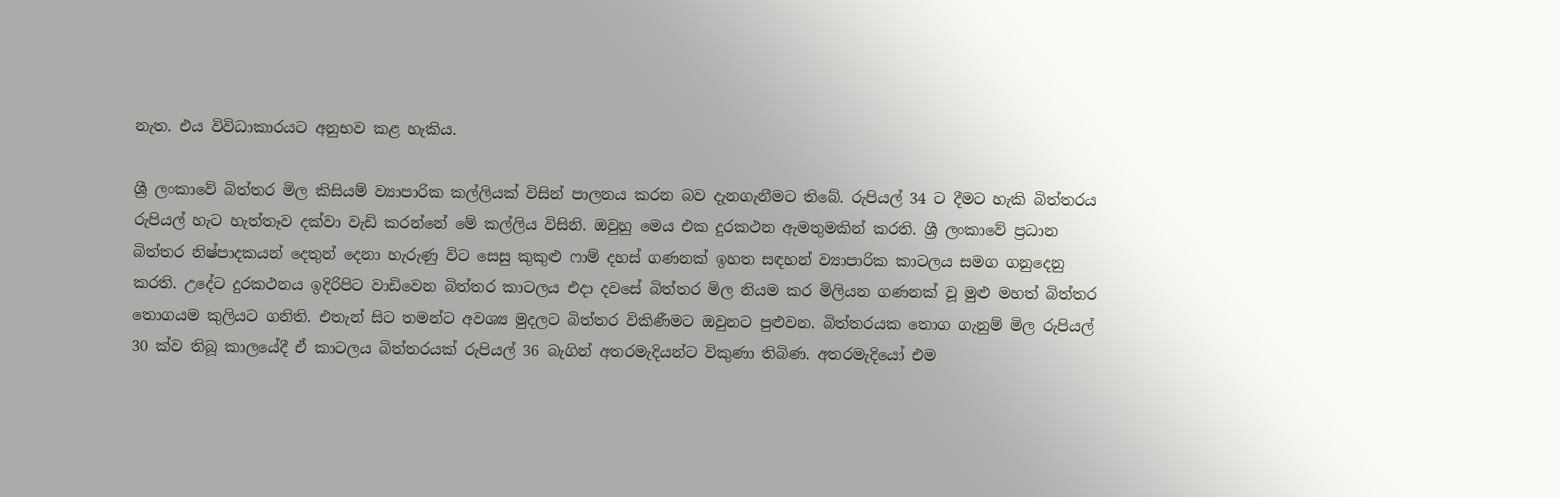නැත. එය විවිධාකාරයට අනුභව කළ හැකිය.

ශ්‍රී ලංකාවේ බිත්තර මිල කිසියම් ව්‍යාපාරික කල්ලියක් විසින් පාලනය කරන බව දැනගැනීමට තිබේ. රුපියල් 34 ට දීමට හැකි බිත්තරය රුපියල් හැට හැත්තෑව දක්වා වැඩි කරන්නේ මේ කල්ලිය විසිනි. ඔවුහු මෙය එක දුරකථන ඇමතුමකින් කරති. ශ්‍රී ලංකාවේ ප්‍රධාන බිත්තර නිෂ්පාදකයන් දෙතුන් දෙනා හැරුණු විට සෙසු කුකුළු ෆාම් දහස් ගණනක් ඉහත සඳහන් ව්‍යාපාරික කාටලය සමග ගනුදෙනු කරති. උදේට දුරකථනය ඉදිරිපිට වාඩිවෙන බිත්තර කාටලය එදා දවසේ බිත්තර මිල නියම කර මිලියන ගණනක් වූ මුළු මහත් බිත්තර තොගයම කුලියට ගනිති. එතැන් සිට තමන්ට අවශ්‍ය මුදලට බිත්තර විකිණීමට ඔවුනට පුළුවන. බිත්තරයක තොග ගැනුම් මිල රුපියල් 30 ක්ව තිබූ කාලයේදී ඒ කාටලය බිත්තරයක් රුපියල් 36 බැගින් අතරමැදියන්ට විකුණා තිබිණ. අතරමැදියෝ එම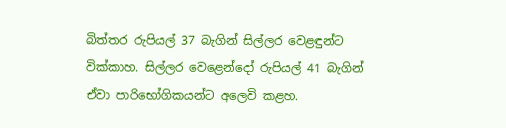බිත්තර රුපියල් 37 බැගින් සිල්ලර වෙළඳුන්ට වික්කාහ. සිල්ලර වෙළෙන්දෝ රුපියල් 41 බැගින් ඒවා පාරිභෝගිකයන්ට අලෙවි කළහ.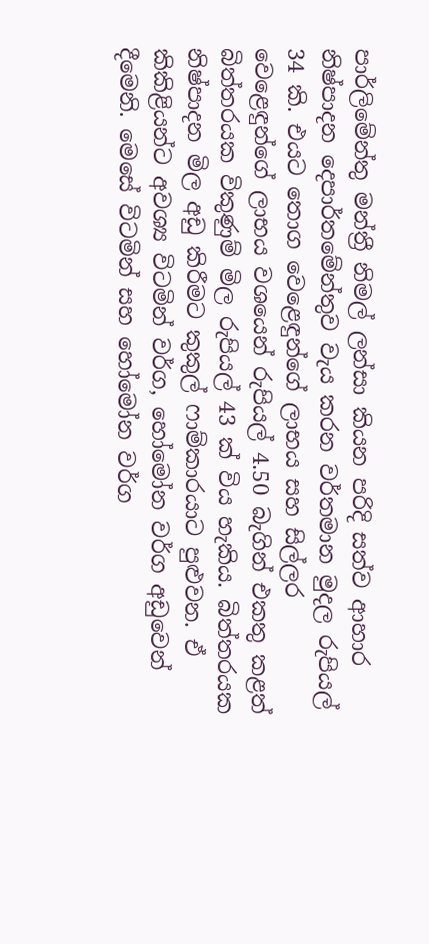පාර්ලිමේන්තු මන්ත්‍රී නිමල් ලන්සා කියන පරිදි සත්ව ආහාර නිෂ්පාදන දෙපාර්තමේන්තුව වැය කරන වර්තමාන මුදල රුපියල් 34 කි. එයට තොග වෙළෙඳුන්ගේ ලාභය සහ සිල්ලර වෙළෙඳුන්ගේ ලාභය වශයෙන් රුපියල් 4.50 බැගින් එකතු කළත් බිත්තරයක විකුණුම් මිල රුපියල් 43 ක් විය හැකිය. බිත්තරයක නිෂ්පාදන මිල අඩු කිරීමට කුකුල් ෆාම්කාරයාට පුළුවන. ඒ කිකිළියන්ට අවශ්‍ය විටමින් වර්ග, හෝමෝන වර්ග අඩුවෙන් දීමෙනි. මෙසේ විටමින් සහ හෝමෝන වර්ග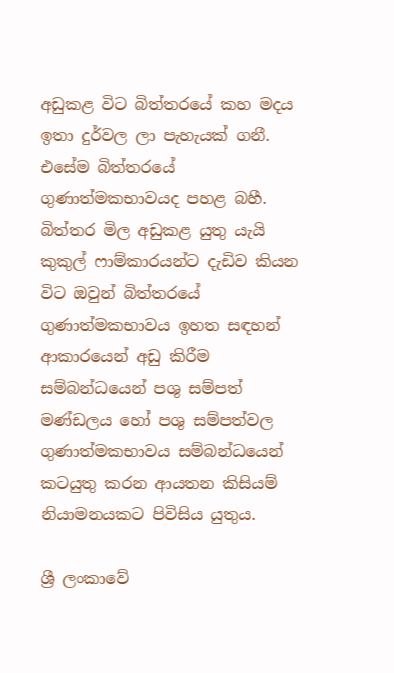අඩුකළ විට බිත්තරයේ කහ මදය ඉතා දුර්වල ලා පැහැයක් ගනී. එසේම බිත්තරයේ ගුණාත්මකභාවයද පහළ බහී. බිත්තර මිල අඩුකළ යුතු යැයි කුකුල් ෆාම්කාරයන්ට දැඩිව කියන විට ඔවුන් බිත්තරයේ ගුණාත්මකභාවය ඉහත සඳහන් ආකාරයෙන් අඩු කිරීම සම්බන්ධයෙන් පශු සම්පත් මණ්ඩලය හෝ පශු සම්පත්වල ගුණාත්මකභාවය සම්බන්ධයෙන් කටයුතු කරන ආයතන කිසියම් නියාමනයකට පිවිසිය යුතුය.

ශ්‍රී ලංකාවේ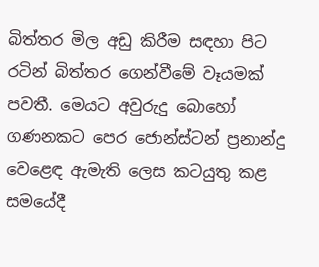බිත්තර මිල අඩු කිරීම සඳහා පිට රටින් බිත්තර ගෙන්වීමේ වෑයමක් පවතී. මෙයට අවුරුදු බොහෝ ගණනකට පෙර ජොන්ස්ටන් ප්‍රනාන්දු වෙළෙඳ ඇමැති ලෙස කටයුතු කළ සමයේදී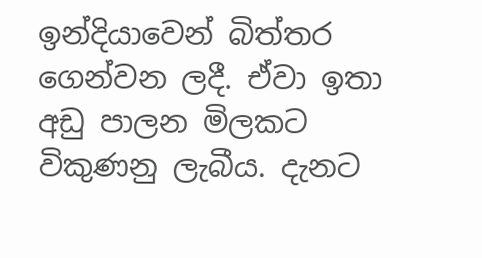ඉන්දියාවෙන් බිත්තර ගෙන්වන ලදී. ඒවා ඉතා අඩු පාලන මිලකට විකුණනු ලැබීය. දැනට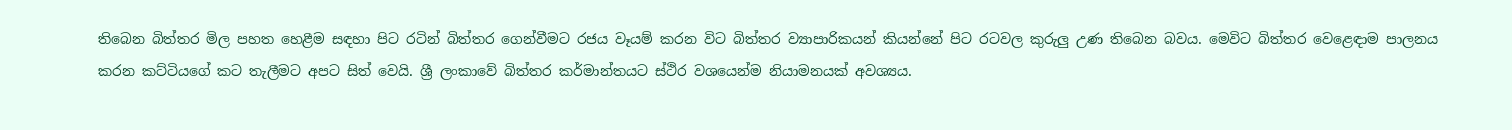තිබෙන බිත්තර මිල පහත හෙළීම සඳහා පිට රටින් බිත්තර ගෙන්වීමට රජය වෑයම් කරන විට බිත්තර ව්‍යාපාරිකයන් කියන්නේ පිට රටවල කුරුලු උණ තිබෙන බවය. මෙවිට බිත්තර වෙළෙඳාම පාලනය කරන කට්ටියගේ කට තැලීමට අපට සිත් වෙයි. ශ්‍රී ලංකාවේ බිත්තර කර්මාන්තයට ස්ථිර වශයෙන්ම නියාමනයක් අවශ්‍යය.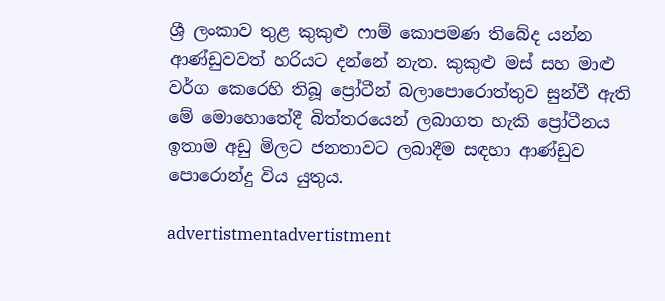ශ්‍රී ලංකාව තුළ කුකුළු ෆාම් කොපමණ තිබේද යන්න ආණ්ඩුවවත් හරියට දන්නේ නැත. කුකුළු මස් සහ මාළු වර්ග කෙරෙහි තිබූ ප්‍රෝටීන් බලාපොරොත්තුව සුන්වී ඇති මේ මොහොතේදී බිත්තරයෙන් ලබාගත හැකි ප්‍රෝටීනය ඉතාම අඩු මිලට ජනතාවට ලබාදීම සඳහා ආණ්ඩුව පොරොන්දු විය යුතුය.

advertistmentadvertistment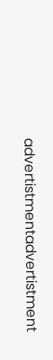advertistmentadvertistment